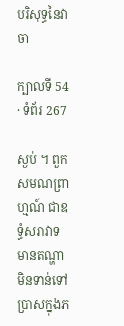បរិសុទ្ធនៃវាចា

ក្បាលទី 54 · ទំព័រ 267

ស្ងប់ ។ ពួកសមណព្រាហ្មណ៍ ជាឧទ្ធំសរាវាទ មានតណ្ហាមិនទាន់ទៅ ប្រាសក្នុងភ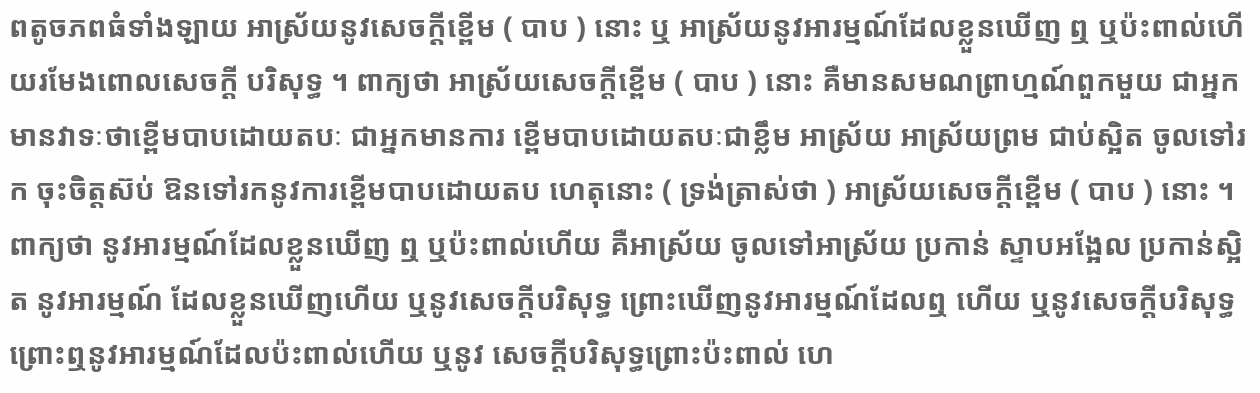ពតូចភពធំទាំងឡាយ អាស្រ័យនូវសេចក្តីខ្ពើម ( បាប ) នោះ ឬ អាស្រ័យនូវអារម្មណ៍ដែលខ្លួនឃើញ ឮ ឬប៉ះពាល់ហើយរមែងពោលសេចក្តី បរិសុទ្ធ ។ ពាក្យថា អាស្រ័យសេចក្តីខ្ពើម ( បាប ) នោះ គឺមានសមណព្រាហ្មណ៍ពួកមួយ ជាអ្នកមានវាទៈថាខ្ពើមបាបដោយតបៈ ជាអ្នកមានការ ខ្ពើមបាបដោយតបៈជាខ្លឹម អាស្រ័យ អាស្រ័យព្រម ជាប់ស្អិត ចូលទៅរក ចុះចិត្តស៊ប់ ឱនទៅរកនូវការខ្ពើមបាបដោយតប ហេតុនោះ ( ទ្រង់ត្រាស់ថា ) អាស្រ័យសេចក្តីខ្ពើម ( បាប ) នោះ ។ ពាក្យថា នូវអារម្មណ៍ដែលខ្លួនឃើញ ឮ ឬប៉ះពាល់ហើយ គឺអាស្រ័យ ចូលទៅអាស្រ័យ ប្រកាន់ ស្ទាបអង្អែល ប្រកាន់ស្អិត នូវអារម្មណ៍ ដែលខ្លួនឃើញហើយ ឬនូវសេចក្តីបរិសុទ្ធ ព្រោះឃើញនូវអារម្មណ៍ដែលឮ ហើយ ឬនូវសេចក្តីបរិសុទ្ធ ព្រោះឮនូវអារម្មណ៍ដែលប៉ះពាល់ហើយ ឬនូវ សេចក្តីបរិសុទ្ធព្រោះប៉ះពាល់ ហេ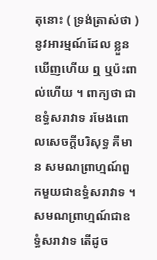តុនោះ ( ទ្រង់ត្រាស់ថា ) នូវអារម្មណ៍ដែល ខ្លួនឃើញហើយ ឮ ឬប៉ះពាល់ហើយ ។ ពាក្យថា ជាឧទ្ធំសរាវាទ រមែងពោលសេចក្តីបរិសុទ្ធ គឺមាន សមណព្រាហ្មណ៍ពួកមួយជាឧទ្ធំសរាវាទ ។ សមណព្រាហ្មណ៍ជាឧទ្ធំសរាវាទ តើដូច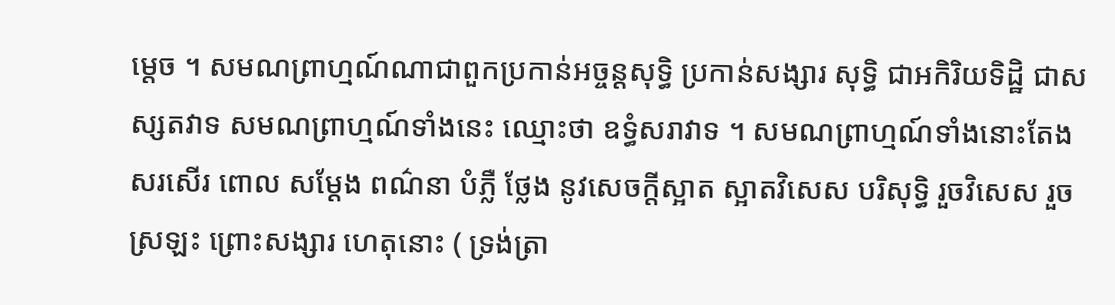ម្តេច ។ សមណព្រាហ្មណ៍ណាជាពួកប្រកាន់អច្ចន្តសុទ្ធិ ប្រកាន់សង្សារ សុទ្ធិ ជាអកិរិយទិដ្ឋិ ជាសស្សតវាទ សមណព្រាហ្មណ៍ទាំងនេះ ឈ្មោះថា ឧទ្ធំសរាវាទ ។ សមណព្រាហ្មណ៍ទាំងនោះតែងសរសើរ ពោល សម្តែង ពណ៌នា បំភ្លឺ ថ្លែង នូវសេចក្តីស្អាត ស្អាតវិសេស បរិសុទ្ធិ រួចវិសេស រួចស្រឡះ ព្រោះសង្សារ ហេតុនោះ ( ទ្រង់ត្រា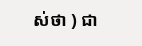ស់ថា ) ជា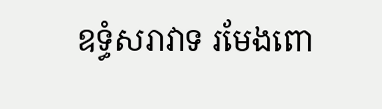ឧទ្ធំសរាវាទ រមែងពោ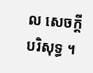ល សេចក្តីបរិសុទ្ធ ។